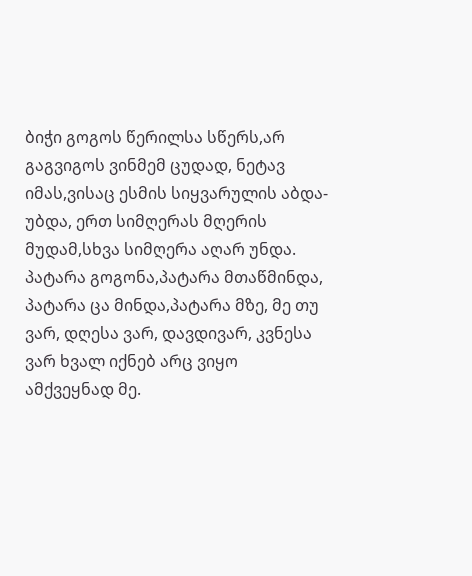ბიჭი გოგოს წერილსა სწერს,არ გაგვიგოს ვინმემ ცუდად, ნეტავ იმას,ვისაც ესმის სიყვარულის აბდა-უბდა, ერთ სიმღერას მღერის მუდამ,სხვა სიმღერა აღარ უნდა. პატარა გოგონა,პატარა მთაწმინდა, პატარა ცა მინდა,პატარა მზე, მე თუ ვარ, დღესა ვარ, დავდივარ, კვნესა ვარ ხვალ იქნებ არც ვიყო ამქვეყნად მე.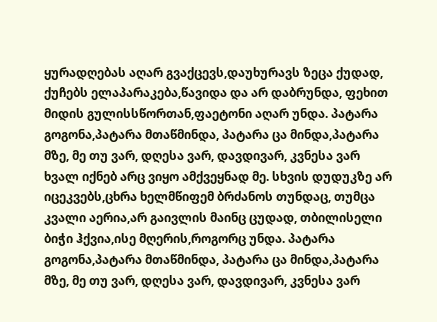ყურადღებას აღარ გვაქცევს,დაუხურავს ზეცა ქუდად, ქუჩებს ელაპარაკება,წავიდა და არ დაბრუნდა, ფეხით მიდის გულისსწორთან,ფაეტონი აღარ უნდა. პატარა გოგონა,პატარა მთაწმინდა, პატარა ცა მინდა,პატარა მზე, მე თუ ვარ, დღესა ვარ, დავდივარ, კვნესა ვარ ხვალ იქნებ არც ვიყო ამქვეყნად მე. სხვის დუდუკზე არ იცეკვებს,ცხრა ხელმწიფემ ბრძანოს თუნდაც, თუმცა კვალი აერია,არ გაივლის მაინც ცუდად, თბილისელი ბიჭი ჰქვია,ისე მღერის,როგორც უნდა. პატარა გოგონა,პატარა მთაწმინდა, პატარა ცა მინდა,პატარა მზე, მე თუ ვარ, დღესა ვარ, დავდივარ, კვნესა ვარ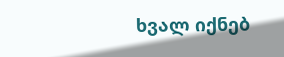ხვალ იქნებ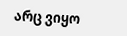არც ვიყო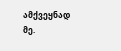ამქვეყნად მე.